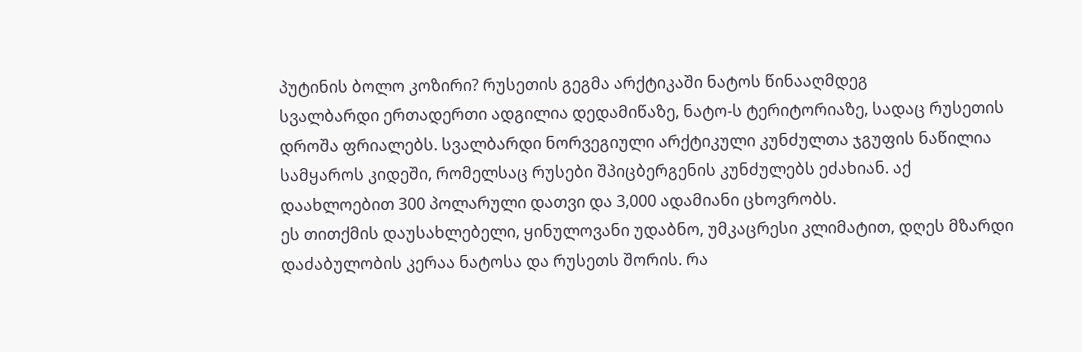პუტინის ბოლო კოზირი? რუსეთის გეგმა არქტიკაში ნატოს წინააღმდეგ
სვალბარდი ერთადერთი ადგილია დედამიწაზე, ნატო-ს ტერიტორიაზე, სადაც რუსეთის დროშა ფრიალებს. სვალბარდი ნორვეგიული არქტიკული კუნძულთა ჯგუფის ნაწილია სამყაროს კიდეში, რომელსაც რუსები შპიცბერგენის კუნძულებს ეძახიან. აქ დაახლოებით 300 პოლარული დათვი და 3,000 ადამიანი ცხოვრობს.
ეს თითქმის დაუსახლებელი, ყინულოვანი უდაბნო, უმკაცრესი კლიმატით, დღეს მზარდი დაძაბულობის კერაა ნატოსა და რუსეთს შორის. რა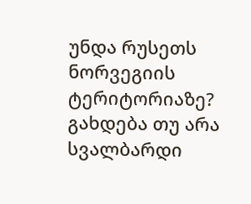უნდა რუსეთს ნორვეგიის ტერიტორიაზე? გახდება თუ არა სვალბარდი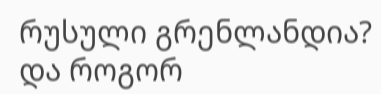რუსული გრენლანდია? და როგორ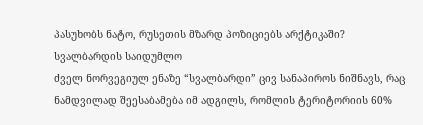პასუხობს ნატო, რუსეთის მზარდ პოზიციებს არქტიკაში?
სვალბარდის საიდუმლო
ძველ ნორვეგიულ ენაზე “სვალბარდი” ცივ სანაპიროს ნიშნავს, რაც ნამდვილად შეესაბამება იმ ადგილს, რომლის ტერიტორიის 60%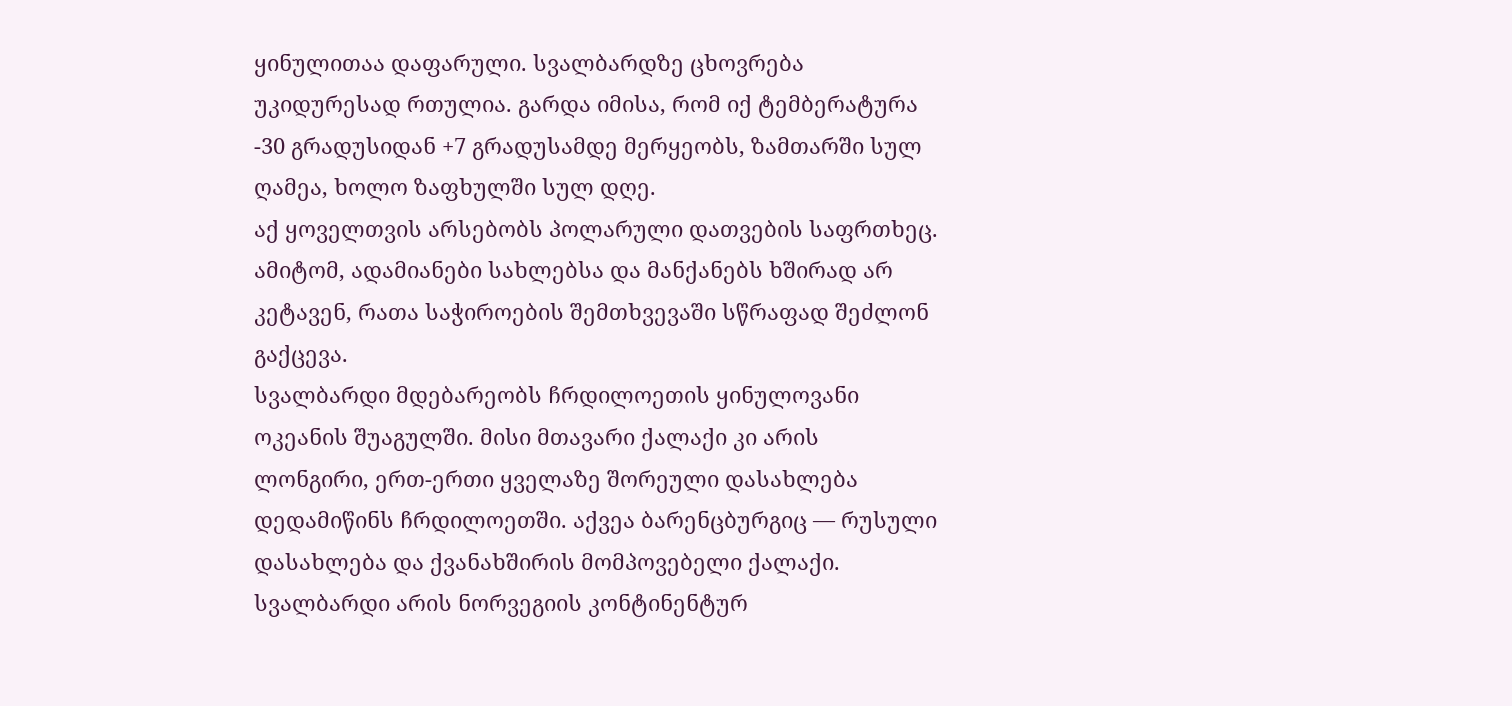ყინულითაა დაფარული. სვალბარდზე ცხოვრება უკიდურესად რთულია. გარდა იმისა, რომ იქ ტემბერატურა -30 გრადუსიდან +7 გრადუსამდე მერყეობს, ზამთარში სულ ღამეა, ხოლო ზაფხულში სულ დღე.
აქ ყოველთვის არსებობს პოლარული დათვების საფრთხეც. ამიტომ, ადამიანები სახლებსა და მანქანებს ხშირად არ კეტავენ, რათა საჭიროების შემთხვევაში სწრაფად შეძლონ გაქცევა.
სვალბარდი მდებარეობს ჩრდილოეთის ყინულოვანი ოკეანის შუაგულში. მისი მთავარი ქალაქი კი არის ლონგირი, ერთ-ერთი ყველაზე შორეული დასახლება დედამიწინს ჩრდილოეთში. აქვეა ბარენცბურგიც — რუსული დასახლება და ქვანახშირის მომპოვებელი ქალაქი.
სვალბარდი არის ნორვეგიის კონტინენტურ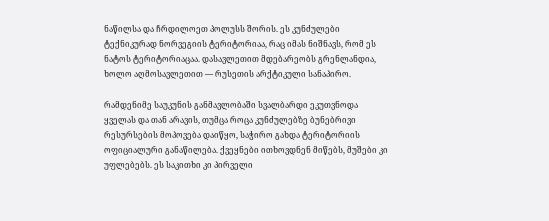ნაწილსა და ჩრდილოეთ პოლუსს შორის. ეს კუნძულები ტექნიკურად ნორვეგიის ტერიტორიაა, რაც იმას ნიშნავს, რომ ეს ნატოს ტერიტორიაცაა. დასავლეთით მდებარეობს გრენლანდია, ხოლო აღმოსავლეთით — რუსეთის არქტიკული სანაპირო.

რამდენიმე საუკუნის განმავლობაში სვალბარდი ეკუთვნოდა ყველას და თან არავის, თუმცა როცა კუნძულებზე ბუნებრივი რესურსების მოპოვება დაიწყო, საჭირო გახდა ტერიტორიის ოფიციალური განაწილება. ქვეყნები ითხოვდნენ მიწებს, მუშები კი უფლებებს. ეს საკითხი კი პირველი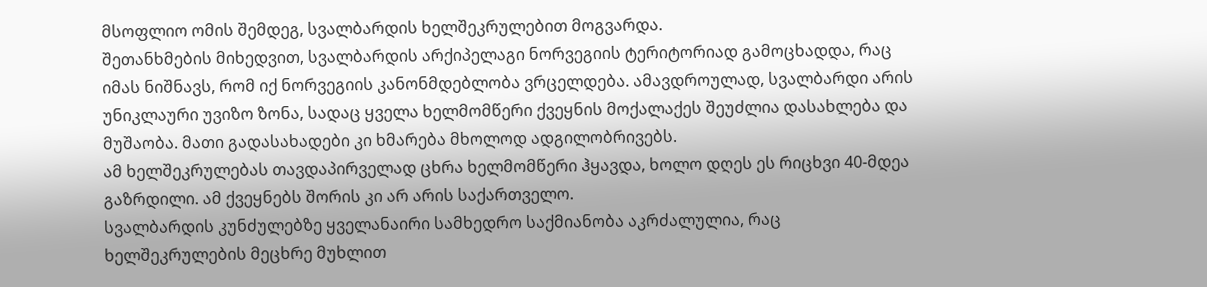მსოფლიო ომის შემდეგ, სვალბარდის ხელშეკრულებით მოგვარდა.
შეთანხმების მიხედვით, სვალბარდის არქიპელაგი ნორვეგიის ტერიტორიად გამოცხადდა, რაც იმას ნიშნავს, რომ იქ ნორვეგიის კანონმდებლობა ვრცელდება. ამავდროულად, სვალბარდი არის უნიკლაური უვიზო ზონა, სადაც ყველა ხელმომწერი ქვეყნის მოქალაქეს შეუძლია დასახლება და მუშაობა. მათი გადასახადები კი ხმარება მხოლოდ ადგილობრივებს.
ამ ხელშეკრულებას თავდაპირველად ცხრა ხელმომწერი ჰყავდა, ხოლო დღეს ეს რიცხვი 40-მდეა გაზრდილი. ამ ქვეყნებს შორის კი არ არის საქართველო.
სვალბარდის კუნძულებზე ყველანაირი სამხედრო საქმიანობა აკრძალულია, რაც ხელშეკრულების მეცხრე მუხლით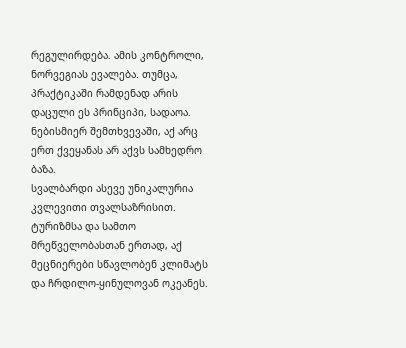რეგულირდება. ამის კონტროლი, ნორვეგიას ევალება. თუმცა, პრაქტიკაში რამდენად არის დაცული ეს პრინციპი, სადაოა. ნებისმიერ შემთხვევაში, აქ არც ერთ ქვეყანას არ აქვს სამხედრო ბაზა.
სვალბარდი ასევე უნიკალურია კვლევითი თვალსაზრისით. ტურიზმსა და სამთო მრეწველობასთან ერთად, აქ მეცნიერები სწავლობენ კლიმატს და ჩრდილო-ყინულოვან ოკეანეს.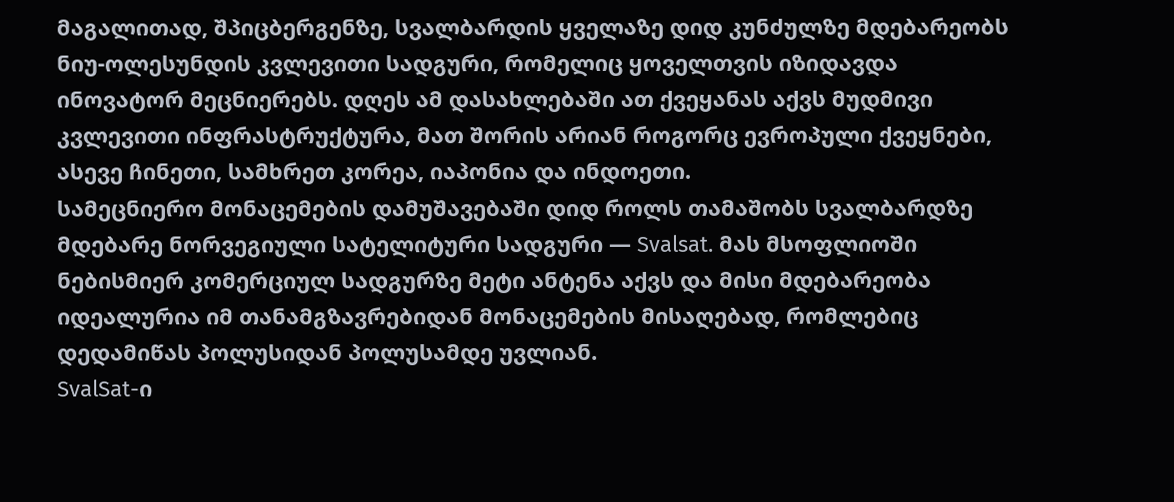მაგალითად, შპიცბერგენზე, სვალბარდის ყველაზე დიდ კუნძულზე მდებარეობს ნიუ-ოლესუნდის კვლევითი სადგური, რომელიც ყოველთვის იზიდავდა ინოვატორ მეცნიერებს. დღეს ამ დასახლებაში ათ ქვეყანას აქვს მუდმივი კვლევითი ინფრასტრუქტურა, მათ შორის არიან როგორც ევროპული ქვეყნები, ასევე ჩინეთი, სამხრეთ კორეა, იაპონია და ინდოეთი.
სამეცნიერო მონაცემების დამუშავებაში დიდ როლს თამაშობს სვალბარდზე მდებარე ნორვეგიული სატელიტური სადგური — Svalsat. მას მსოფლიოში ნებისმიერ კომერციულ სადგურზე მეტი ანტენა აქვს და მისი მდებარეობა იდეალურია იმ თანამგზავრებიდან მონაცემების მისაღებად, რომლებიც დედამიწას პოლუსიდან პოლუსამდე უვლიან.
SvalSat-ი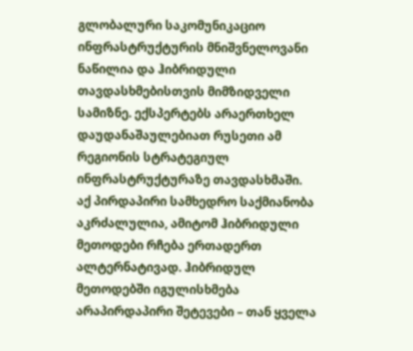გლობალური საკომუნიკაციო ინფრასტრუქტურის მნიშვნელოვანი ნაწილია და ჰიბრიდული თავდასხმებისთვის მიმზიდველი სამიზნე. ექსპერტებს არაერთხელ დაუდანაშაულებიათ რუსეთი ამ რეგიონის სტრატეგიულ ინფრასტრუქტურაზე თავდასხმაში.
აქ პირდაპირი სამხედრო საქმიანობა აკრძალულია, ამიტომ ჰიბრიდული მეთოდები რჩება ერთადერთ ალტერნატივად. ჰიბრიდულ მეთოდებში იგულისხმება არაპირდაპირი შეტევები – თან ყველა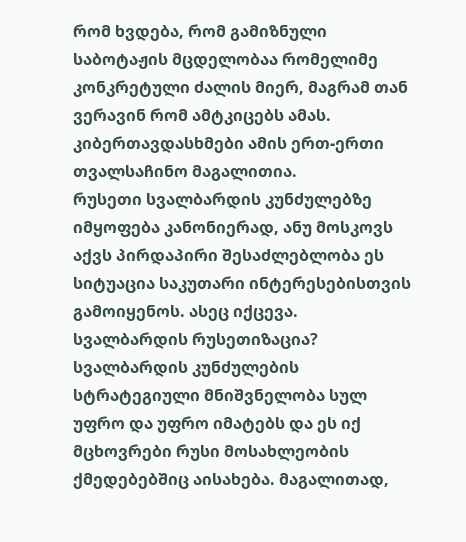რომ ხვდება, რომ გამიზნული საბოტაჟის მცდელობაა რომელიმე კონკრეტული ძალის მიერ, მაგრამ თან ვერავინ რომ ამტკიცებს ამას. კიბერთავდასხმები ამის ერთ-ერთი თვალსაჩინო მაგალითია.
რუსეთი სვალბარდის კუნძულებზე იმყოფება კანონიერად, ანუ მოსკოვს აქვს პირდაპირი შესაძლებლობა ეს სიტუაცია საკუთარი ინტერესებისთვის გამოიყენოს. ასეც იქცევა.
სვალბარდის რუსეთიზაცია?
სვალბარდის კუნძულების სტრატეგიული მნიშვნელობა სულ უფრო და უფრო იმატებს და ეს იქ მცხოვრები რუსი მოსახლეობის ქმედებებშიც აისახება. მაგალითად,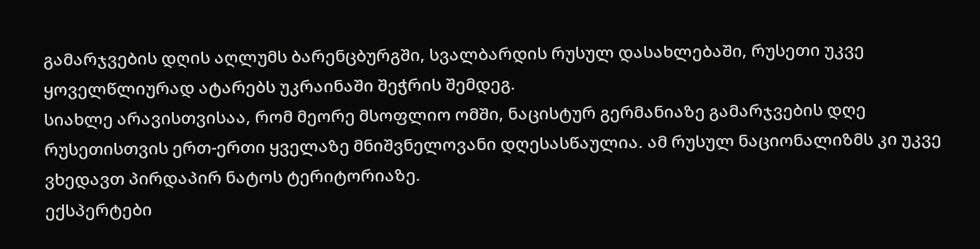გამარჯვების დღის აღლუმს ბარენცბურგში, სვალბარდის რუსულ დასახლებაში, რუსეთი უკვე ყოველწლიურად ატარებს უკრაინაში შეჭრის შემდეგ.
სიახლე არავისთვისაა, რომ მეორე მსოფლიო ომში, ნაცისტურ გერმანიაზე გამარჯვების დღე რუსეთისთვის ერთ-ერთი ყველაზე მნიშვნელოვანი დღესასწაულია. ამ რუსულ ნაციონალიზმს კი უკვე ვხედავთ პირდაპირ ნატოს ტერიტორიაზე.
ექსპერტები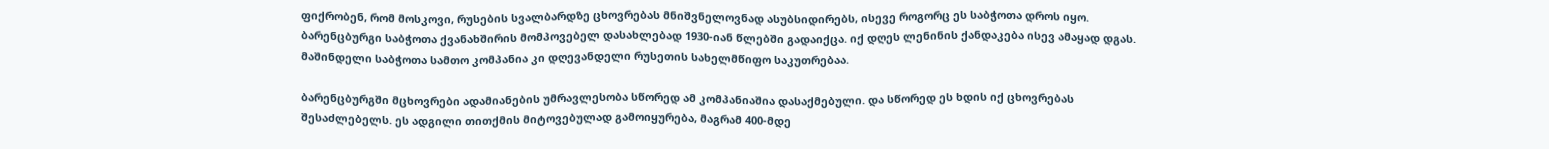ფიქრობენ, რომ მოსკოვი, რუსების სვალბარდზე ცხოვრებას მნიშვნელოვნად ასუბსიდირებს, ისევე როგორც ეს საბჭოთა დროს იყო. ბარენცბურგი საბჭოთა ქვანახშირის მომპოვებელ დასახლებად 1930-იან წლებში გადაიქცა. იქ დღეს ლენინის ქანდაკება ისევ ამაყად დგას. მაშინდელი საბჭოთა სამთო კომპანია კი დღევანდელი რუსეთის სახელმწიფო საკუთრებაა.

ბარენცბურგში მცხოვრები ადამიანების უმრავლესობა სწორედ ამ კომპანიაშია დასაქმებული. და სწორედ ეს ხდის იქ ცხოვრებას შესაძლებელს. ეს ადგილი თითქმის მიტოვებულად გამოიყურება, მაგრამ 400-მდე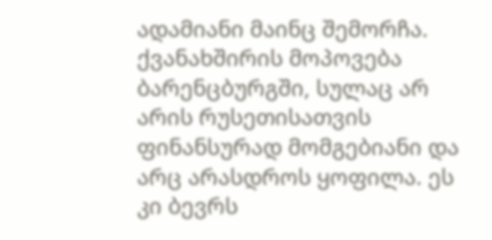ადამიანი მაინც შემორჩა.
ქვანახშირის მოპოვება ბარენცბურგში, სულაც არ არის რუსეთისათვის ფინანსურად მომგებიანი და არც არასდროს ყოფილა. ეს კი ბევრს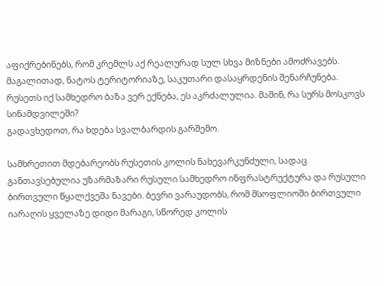აფიქრებინებს, რომ კრემლს აქ რეალურად სულ სხვა მიზნები ამოძრავებს. მაგალითად, ნატოს ტერიტორიაზე, საკუთარი დასაყრდენის შენარჩუნება.
რუსეთს იქ სამხედრო ბაზა ვერ ექნება, ეს აკრძალულია. მაშინ, რა სურს მოსკოვს სინამდვილეში?
გადავხედოთ, რა ხდება სვალბარდის გარშემო.

სამხრეთით მდებარეობს რუსეთის კოლის ნახევარკუნძული, სადაც განთავსებულია უზარმაზარი რუსული სამხედრო ინფრასტრუქტურა და რუსული ბირთვული წყალქვეშა ნავები. ბევრი ვარაუდობს, რომ მსოფლიოში ბირთვული იარაღის ყველაზე დიდი მარაგი, სწორედ კოლის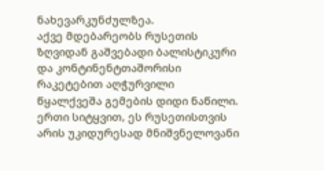ნახევარკუნძულზეა.
აქვე მდებარეობს რუსეთის ზღვიდან გაშვებადი ბალისტიკური და კონტინენტთაშორისი რაკეტებით აღჭურვილი წყალქვეშა გემების დიდი ნაწილი. ერთი სიტყვით, ეს რუსეთისთვის არის უკიდურესად მნიშვნელოვანი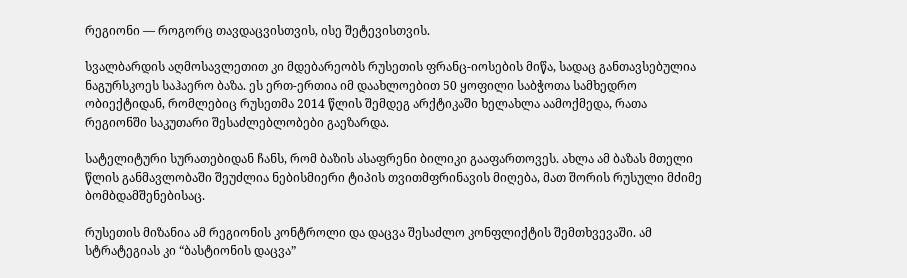რეგიონი — როგორც თავდაცვისთვის, ისე შეტევისთვის.

სვალბარდის აღმოსავლეთით კი მდებარეობს რუსეთის ფრანც-იოსების მიწა, სადაც განთავსებულია ნაგურსკოეს საჰაერო ბაზა. ეს ერთ-ერთია იმ დაახლოებით 50 ყოფილი საბჭოთა სამხედრო ობიექტიდან, რომლებიც რუსეთმა 2014 წლის შემდეგ არქტიკაში ხელახლა აამოქმედა, რათა რეგიონში საკუთარი შესაძლებლობები გაეზარდა.

სატელიტური სურათებიდან ჩანს, რომ ბაზის ასაფრენი ბილიკი გააფართოვეს. ახლა ამ ბაზას მთელი წლის განმავლობაში შეუძლია ნებისმიერი ტიპის თვითმფრინავის მიღება, მათ შორის რუსული მძიმე ბომბდამშენებისაც.

რუსეთის მიზანია ამ რეგიონის კონტროლი და დაცვა შესაძლო კონფლიქტის შემთხვევაში. ამ სტრატეგიას კი “ბასტიონის დაცვა”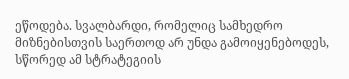ეწოდება. სვალბარდი, რომელიც სამხედრო მიზნებისთვის საერთოდ არ უნდა გამოიყენებოდეს, სწორედ ამ სტრატეგიის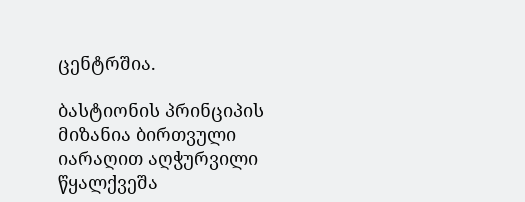ცენტრშია.

ბასტიონის პრინციპის მიზანია ბირთვული იარაღით აღჭურვილი წყალქვეშა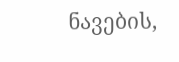ნავების,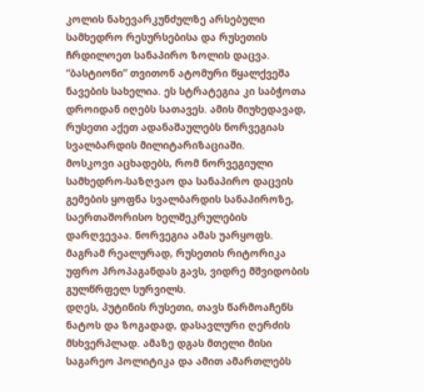კოლის ნახევარკუნძულზე არსებული სამხედრო რესურსებისა და რუსეთის ჩრდილოეთ სანაპირო ზოლის დაცვა. “ბასტიონი” თვითონ ატომური წყალქვეშა ნავების სახელია. ეს სტრატეგია კი საბჭოთა დროიდან იღებს სათავეს. ამის მიუხედავად, რუსეთი აქეთ ადანაშაულებს ნორვეგიას სვალბარდის მილიტარიზაციაში.
მოსკოვი აცხადებს, რომ ნორვეგიული სამხედრო-საზღვაო და სანაპირო დაცვის გემების ყოფნა სვალბარდის სანაპიროზე, საერთაშორისო ხელშეკრულების დარღვევაა. ნორვეგია ამას უარყოფს. მაგრამ რეალურად, რუსეთის რიტორიკა უფრო პროპაგანდას გავს, ვიდრე მშვიდობის გულწრფელ სურვილს.
დღეს, პუტინის რუსეთი, თავს წარმოაჩენს ნატოს და ზოგადად, დასავლური ღერძის მსხვერპლად. ამაზე დგას მთელი მისი საგარეო პოლიტიკა და ამით ამართლებს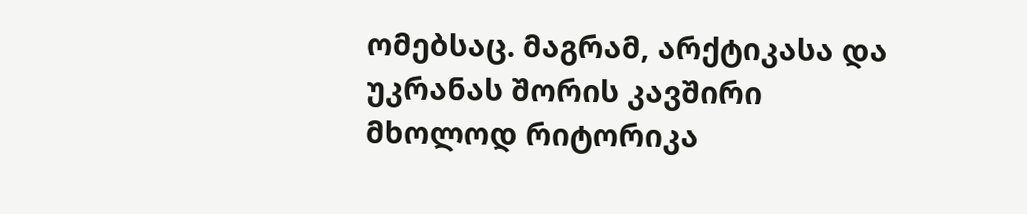ომებსაც. მაგრამ, არქტიკასა და უკრანას შორის კავშირი მხოლოდ რიტორიკა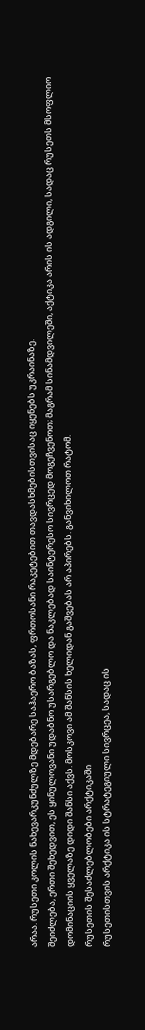არაა. რუსეთი კოლის ნახევარკუნძულზე მდებარე საჰაერო ბაზას, ფრთოსანი რაკეტებით თავდასხმებისთვისაც იყენებს უკრაინაზე.
შეიძლება, ერთი შეხედვით, ეს ყინულოვანი უდაბნო უსარგებლო და ნაკლებად საინტერესო სივრცედ მოგეჩვენოთ; მაგრამ სინამდვილეში, აქტიკა არის ის ადგილი, სადაც რუსეთს მსოფლიო დომინაციის ყველაზე დიდი შანსი აქვს. მოსკოვი ამ შანსის ხელიდან გაშვებას არ აპირებს. განვიხილოთ რატომ.
რუსეთის შესაძლებლობები არქტიკაში
რუსეთისთვის არქტიკა ის სტრატეგიული სივრცეა, სადაც ის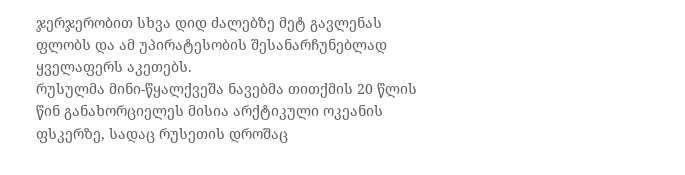ჯერჯერობით სხვა დიდ ძალებზე მეტ გავლენას ფლობს და ამ უპირატესობის შესანარჩუნებლად ყველაფერს აკეთებს.
რუსულმა მინი-წყალქვეშა ნავებმა თითქმის 20 წლის წინ განახორციელეს მისია არქტიკული ოკეანის ფსკერზე, სადაც რუსეთის დროშაც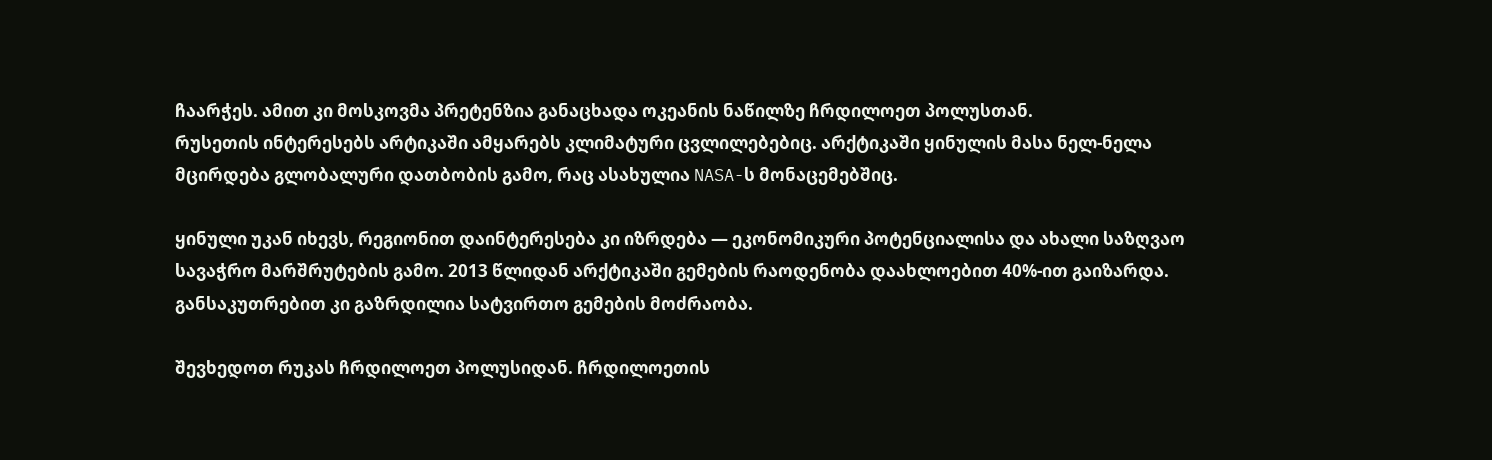ჩაარჭეს. ამით კი მოსკოვმა პრეტენზია განაცხადა ოკეანის ნაწილზე ჩრდილოეთ პოლუსთან.
რუსეთის ინტერესებს არტიკაში ამყარებს კლიმატური ცვლილებებიც. არქტიკაში ყინულის მასა ნელ-ნელა მცირდება გლობალური დათბობის გამო, რაც ასახულია NASA-ს მონაცემებშიც.

ყინული უკან იხევს, რეგიონით დაინტერესება კი იზრდება — ეკონომიკური პოტენციალისა და ახალი საზღვაო სავაჭრო მარშრუტების გამო. 2013 წლიდან არქტიკაში გემების რაოდენობა დაახლოებით 40%-ით გაიზარდა. განსაკუთრებით კი გაზრდილია სატვირთო გემების მოძრაობა.

შევხედოთ რუკას ჩრდილოეთ პოლუსიდან. ჩრდილოეთის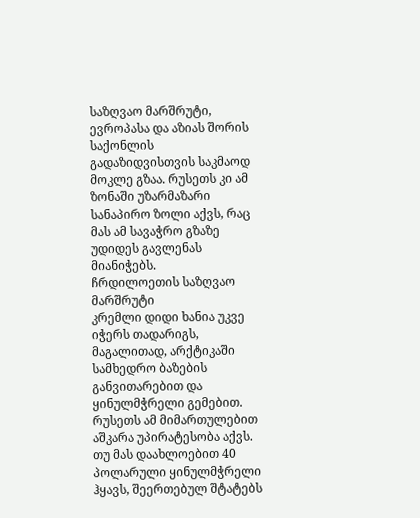საზღვაო მარშრუტი, ევროპასა და აზიას შორის საქონლის გადაზიდვისთვის საკმაოდ მოკლე გზაა. რუსეთს კი ამ ზონაში უზარმაზარი სანაპირო ზოლი აქვს, რაც მას ამ სავაჭრო გზაზე უდიდეს გავლენას მიანიჭებს.
ჩრდილოეთის საზღვაო მარშრუტი
კრემლი დიდი ხანია უკვე იჭერს თადარიგს, მაგალითად, არქტიკაში სამხედრო ბაზების განვითარებით და ყინულმჭრელი გემებით.
რუსეთს ამ მიმართულებით აშკარა უპირატესობა აქვს. თუ მას დაახლოებით 40 პოლარული ყინულმჭრელი ჰყავს, შეერთებულ შტატებს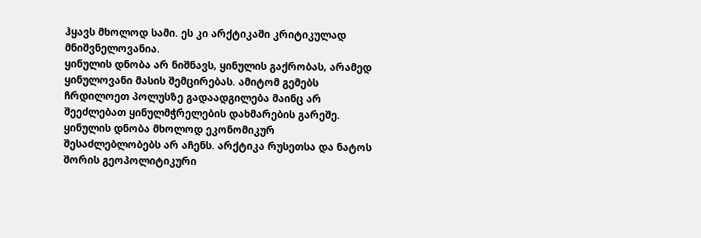ჰყავს მხოლოდ სამი. ეს კი არქტიკაში კრიტიკულად მნიშვნელოვანია.
ყინულის დნობა არ ნიშნავს, ყინულის გაქრობას, არამედ ყინულოვანი მასის შემცირებას. ამიტომ გემებს ჩრდილოეთ პოლუსზე გადაადგილება მაინც არ შეეძლებათ ყინულმჭრელების დახმარების გარეშე.
ყინულის დნობა მხოლოდ ეკონომიკურ შესაძლებლობებს არ აჩენს. არქტიკა რუსეთსა და ნატოს შორის გეოპოლიტიკური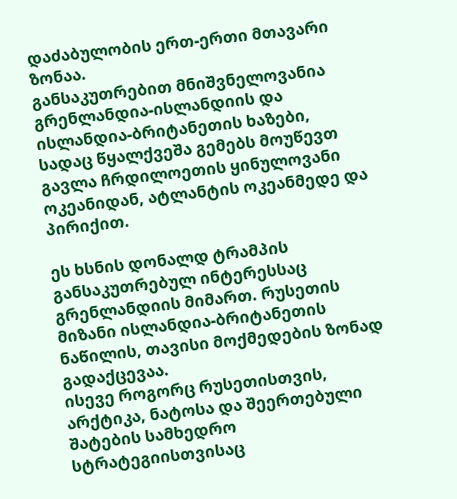დაძაბულობის ერთ-ერთი მთავარი ზონაა.
განსაკუთრებით მნიშვნელოვანია გრენლანდია-ისლანდიის და ისლანდია-ბრიტანეთის ხაზები, სადაც წყალქვეშა გემებს მოუწევთ გავლა ჩრდილოეთის ყინულოვანი ოკეანიდან, ატლანტის ოკეანმედე და პირიქით.

ეს ხსნის დონალდ ტრამპის განსაკუთრებულ ინტერესსაც გრენლანდიის მიმართ. რუსეთის მიზანი ისლანდია-ბრიტანეთის ნაწილის, თავისი მოქმედების ზონად გადაქცევაა.
ისევე როგორც რუსეთისთვის, არქტიკა, ნატოსა და შეერთებული შატების სამხედრო სტრატეგიისთვისაც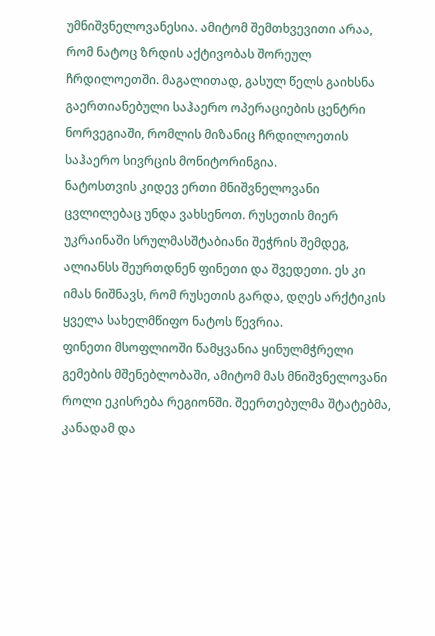უმნიშვნელოვანესია. ამიტომ შემთხვევითი არაა, რომ ნატოც ზრდის აქტივობას შორეულ ჩრდილოეთში. მაგალითად, გასულ წელს გაიხსნა გაერთიანებული საჰაერო ოპერაციების ცენტრი ნორვეგიაში, რომლის მიზანიც ჩრდილოეთის საჰაერო სივრცის მონიტორინგია.
ნატოსთვის კიდევ ერთი მნიშვნელოვანი ცვლილებაც უნდა ვახსენოთ. რუსეთის მიერ უკრაინაში სრულმასშტაბიანი შეჭრის შემდეგ, ალიანსს შეურთდნენ ფინეთი და შვედეთი. ეს კი იმას ნიშნავს, რომ რუსეთის გარდა, დღეს არქტიკის ყველა სახელმწიფო ნატოს წევრია.
ფინეთი მსოფლიოში წამყვანია ყინულმჭრელი გემების მშენებლობაში, ამიტომ მას მნიშვნელოვანი როლი ეკისრება რეგიონში. შეერთებულმა შტატებმა, კანადამ და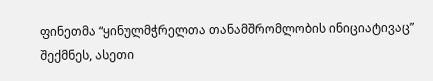ფინეთმა “ყინულმჭრელთა თანამშრომლობის ინიციატივაც” შექმნეს, ასეთი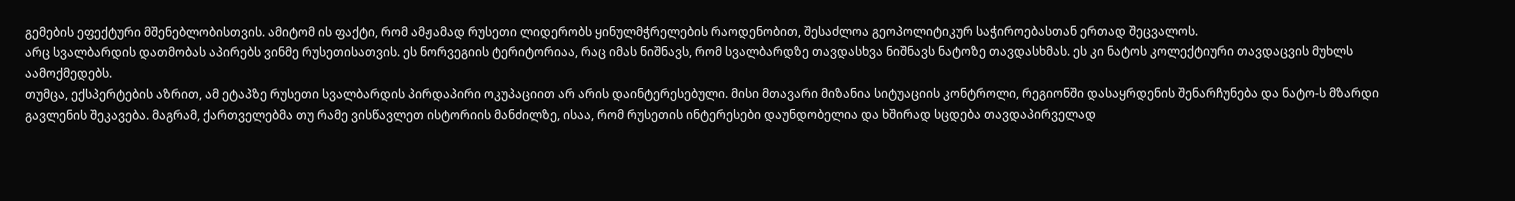გემების ეფექტური მშენებლობისთვის. ამიტომ ის ფაქტი, რომ ამჟამად რუსეთი ლიდერობს ყინულმჭრელების რაოდენობით, შესაძლოა გეოპოლიტიკურ საჭიროებასთან ერთად შეცვალოს.
არც სვალბარდის დათმობას აპირებს ვინმე რუსეთისათვის. ეს ნორვეგიის ტერიტორიაა, რაც იმას ნიშნავს, რომ სვალბარდზე თავდასხვა ნიშნავს ნატოზე თავდასხმას. ეს კი ნატოს კოლექტიური თავდაცვის მუხლს აამოქმედებს.
თუმცა, ექსპერტების აზრით, ამ ეტაპზე რუსეთი სვალბარდის პირდაპირი ოკუპაციით არ არის დაინტერესებული. მისი მთავარი მიზანია სიტუაციის კონტროლი, რეგიონში დასაყრდენის შენარჩუნება და ნატო-ს მზარდი გავლენის შეკავება. მაგრამ, ქართველებმა თუ რამე ვისწავლეთ ისტორიის მანძილზე, ისაა, რომ რუსეთის ინტერესები დაუნდობელია და ხშირად სცდება თავდაპირველად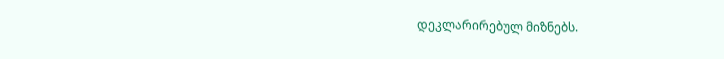დეკლარირებულ მიზნებს.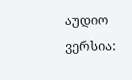აუდიო ვერსია: